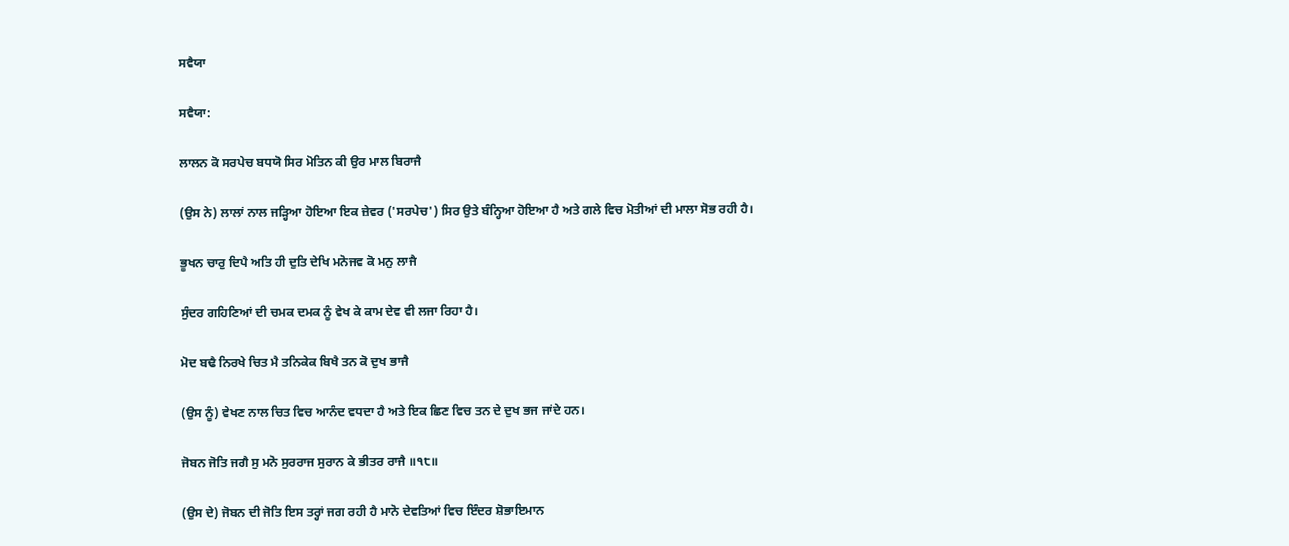ਸਵੈਯਾ

ਸਵੈਯਾ:

ਲਾਲਨ ਕੋ ਸਰਪੇਚ ਬਧਯੋ ਸਿਰ ਮੋਤਿਨ ਕੀ ਉਰ ਮਾਲ ਬਿਰਾਜੈ

(ਉਸ ਨੇ) ਲਾਲਾਂ ਨਾਲ ਜੜ੍ਹਿਆ ਹੋਇਆ ਇਕ ਜ਼ੇਵਰ ('ਸਰਪੇਚ') ਸਿਰ ਉਤੇ ਬੰਨ੍ਹਿਆ ਹੋਇਆ ਹੈ ਅਤੇ ਗਲੇ ਵਿਚ ਮੋਤੀਆਂ ਦੀ ਮਾਲਾ ਸੋਭ ਰਹੀ ਹੈ।

ਭੂਖਨ ਚਾਰੁ ਦਿਪੈ ਅਤਿ ਹੀ ਦੁਤਿ ਦੇਖਿ ਮਨੋਜਵ ਕੋ ਮਨੁ ਲਾਜੈ

ਸੁੰਦਰ ਗਹਿਣਿਆਂ ਦੀ ਚਮਕ ਦਮਕ ਨੂੰ ਵੇਖ ਕੇ ਕਾਮ ਦੇਵ ਵੀ ਲਜਾ ਰਿਹਾ ਹੈ।

ਮੋਦ ਬਢੈ ਨਿਰਖੇ ਚਿਤ ਮੈ ਤਨਿਕੇਕ ਬਿਖੈ ਤਨ ਕੋ ਦੁਖ ਭਾਜੈ

(ਉਸ ਨੂੰ) ਵੇਖਣ ਨਾਲ ਚਿਤ ਵਿਚ ਆਨੰਦ ਵਧਦਾ ਹੈ ਅਤੇ ਇਕ ਛਿਣ ਵਿਚ ਤਨ ਦੇ ਦੁਖ ਭਜ ਜਾਂਦੇ ਹਨ।

ਜੋਬਨ ਜੋਤਿ ਜਗੈ ਸੁ ਮਨੋ ਸੁਰਰਾਜ ਸੁਰਾਨ ਕੇ ਭੀਤਰ ਰਾਜੈ ॥੧੮॥

(ਉਸ ਦੇ) ਜੋਬਨ ਦੀ ਜੋਤਿ ਇਸ ਤਰ੍ਹਾਂ ਜਗ ਰਹੀ ਹੈ ਮਾਨੋ ਦੇਵਤਿਆਂ ਵਿਚ ਇੰਦਰ ਸ਼ੋਭਾਇਮਾਨ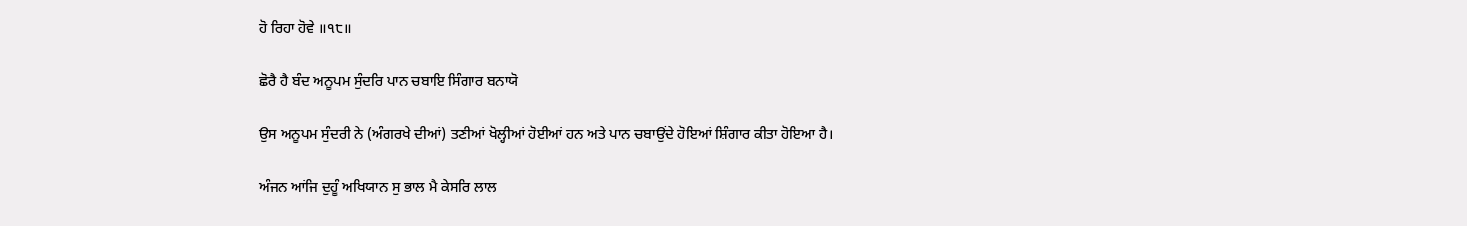ਹੋ ਰਿਹਾ ਹੋਵੇ ॥੧੮॥

ਛੋਰੈ ਹੈ ਬੰਦ ਅਨੂਪਮ ਸੁੰਦਰਿ ਪਾਨ ਚਬਾਇ ਸਿੰਗਾਰ ਬਨਾਯੋ

ਉਸ ਅਨੂਪਮ ਸੁੰਦਰੀ ਨੇ (ਅੰਗਰਖੇ ਦੀਆਂ) ਤਣੀਆਂ ਖੋਲ੍ਹੀਆਂ ਹੋਈਆਂ ਹਨ ਅਤੇ ਪਾਨ ਚਬਾਉਂਦੇ ਹੋਇਆਂ ਸ਼ਿੰਗਾਰ ਕੀਤਾ ਹੋਇਆ ਹੈ।

ਅੰਜਨ ਆਂਜਿ ਦੁਹੂੰ ਅਖਿਯਾਨ ਸੁ ਭਾਲ ਮੈ ਕੇਸਰਿ ਲਾਲ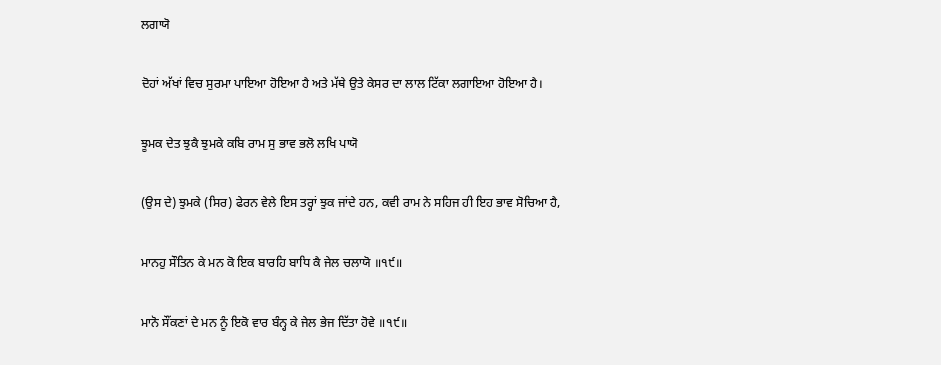ਲਗਾਯੋ

ਦੋਹਾਂ ਅੱਖਾਂ ਵਿਚ ਸੁਰਮਾ ਪਾਇਆ ਹੋਇਆ ਹੈ ਅਤੇ ਮੱਥੇ ਉਤੇ ਕੇਸਰ ਦਾ ਲਾਲ ਟਿੱਕਾ ਲਗਾਇਆ ਹੋਇਆ ਹੈ।

ਝੂਮਕ ਦੇਤ ਝੁਕੈ ਝੁਮਕੇ ਕਬਿ ਰਾਮ ਸੁ ਭਾਵ ਭਲੋ ਲਖਿ ਪਾਯੋ

(ਉਸ ਦੇ) ਝੁਮਕੇ (ਸਿਰ) ਫੇਰਨ ਵੇਲੇ ਇਸ ਤਰ੍ਹਾਂ ਝੁਕ ਜਾਂਦੇ ਹਨ, ਕਵੀ ਰਾਮ ਨੇ ਸਹਿਜ ਹੀ ਇਹ ਭਾਵ ਸੋਚਿਆ ਹੈ,

ਮਾਨਹੁ ਸੌਤਿਨ ਕੇ ਮਨ ਕੋ ਇਕ ਬਾਰਹਿ ਬਾਧਿ ਕੈ ਜੇਲ ਚਲਾਯੋ ॥੧੯॥

ਮਾਨੋ ਸੌਂਕਣਾਂ ਦੇ ਮਨ ਨੂੰ ਇਕੋ ਵਾਰ ਬੰਨ੍ਹ ਕੇ ਜੇਲ ਭੇਜ ਦਿੱਤਾ ਹੋਵੇ ॥੧੯॥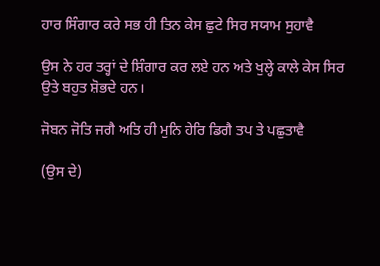ਹਾਰ ਸਿੰਗਾਰ ਕਰੇ ਸਭ ਹੀ ਤਿਨ ਕੇਸ ਛੁਟੇ ਸਿਰ ਸਯਾਮ ਸੁਹਾਵੈ

ਉਸ ਨੇ ਹਰ ਤਰ੍ਹਾਂ ਦੇ ਸ਼ਿੰਗਾਰ ਕਰ ਲਏ ਹਨ ਅਤੇ ਖੁਲ੍ਹੇ ਕਾਲੇ ਕੇਸ ਸਿਰ ਉਤੇ ਬਹੁਤ ਸ਼ੋਭਦੇ ਹਨ।

ਜੋਬਨ ਜੋਤਿ ਜਗੈ ਅਤਿ ਹੀ ਮੁਨਿ ਹੇਰਿ ਡਿਗੈ ਤਪ ਤੇ ਪਛੁਤਾਵੈ

(ਉਸ ਦੇ)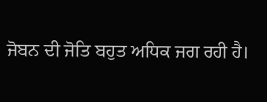ਜੋਬਨ ਦੀ ਜੋਤਿ ਬਹੁਤ ਅਧਿਕ ਜਗ ਰਹੀ ਹੈ।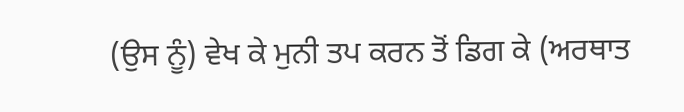(ਉਸ ਨੂੰ) ਵੇਖ ਕੇ ਮੁਨੀ ਤਪ ਕਰਨ ਤੋਂ ਡਿਗ ਕੇ (ਅਰਥਾਤ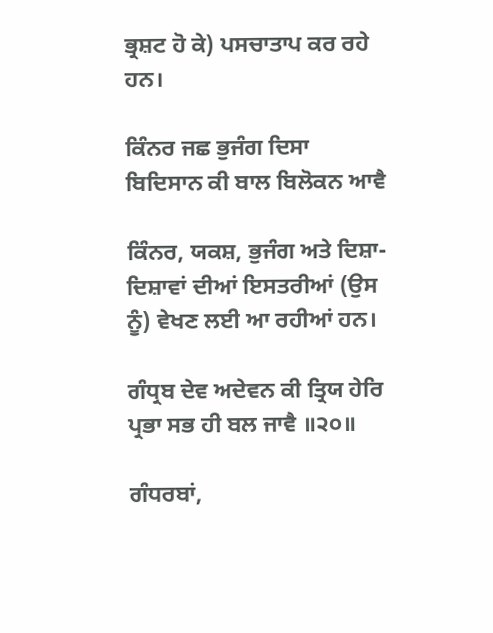ਭ੍ਰਸ਼ਟ ਹੋ ਕੇ) ਪਸਚਾਤਾਪ ਕਰ ਰਹੇ ਹਨ।

ਕਿੰਨਰ ਜਛ ਭੁਜੰਗ ਦਿਸਾ ਬਿਦਿਸਾਨ ਕੀ ਬਾਲ ਬਿਲੋਕਨ ਆਵੈ

ਕਿੰਨਰ, ਯਕਸ਼, ਭੁਜੰਗ ਅਤੇ ਦਿਸ਼ਾ-ਦਿਸ਼ਾਵਾਂ ਦੀਆਂ ਇਸਤਰੀਆਂ (ਉਸ ਨੂੰ) ਵੇਖਣ ਲਈ ਆ ਰਹੀਆਂ ਹਨ।

ਗੰਧ੍ਰਬ ਦੇਵ ਅਦੇਵਨ ਕੀ ਤ੍ਰਿਯ ਹੇਰਿ ਪ੍ਰਭਾ ਸਭ ਹੀ ਬਲ ਜਾਵੈ ॥੨੦॥

ਗੰਧਰਬਾਂ,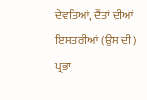ਦੇਵਤਿਆਂ, ਦੈਂਤਾਂ ਦੀਆਂ ਇਸਤਰੀਆਂ (ਉਸ ਦੀ) ਪ੍ਰਭਾ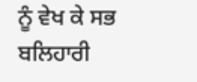ਨੂੰ ਵੇਖ ਕੇ ਸਭ ਬਲਿਹਾਰੀ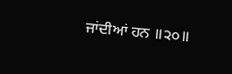ਜਾਂਦੀਆਂ ਹਨ ॥੨੦॥